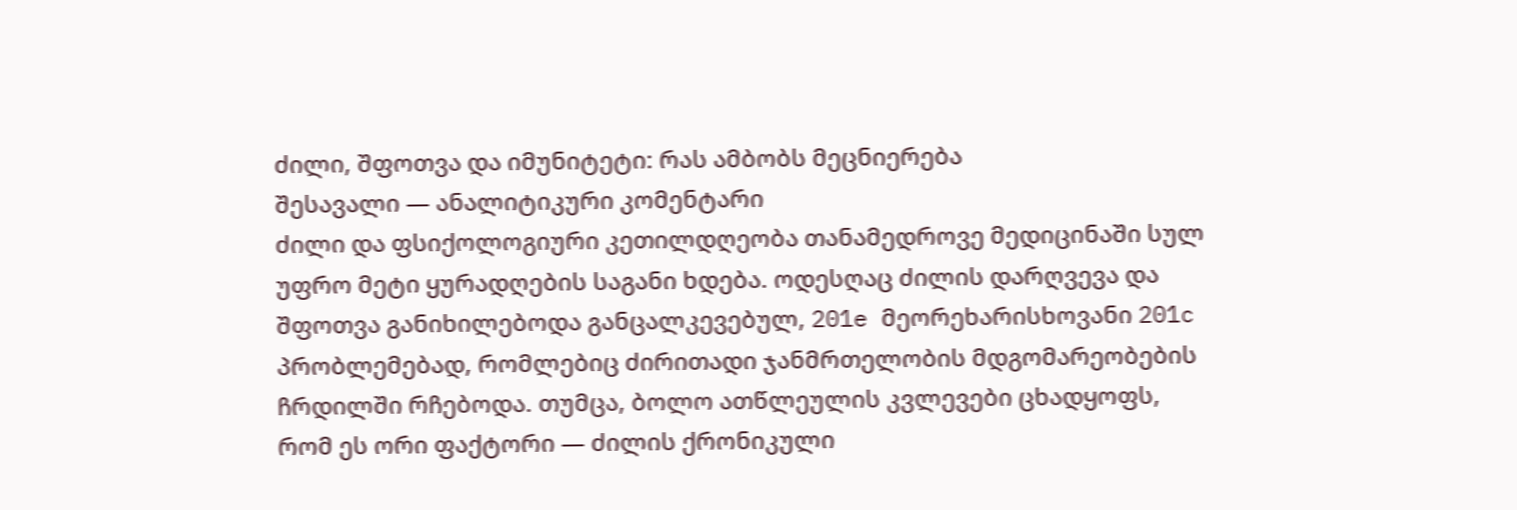ძილი, შფოთვა და იმუნიტეტი: რას ამბობს მეცნიერება
შესავალი — ანალიტიკური კომენტარი
ძილი და ფსიქოლოგიური კეთილდღეობა თანამედროვე მედიცინაში სულ უფრო მეტი ყურადღების საგანი ხდება. ოდესღაც ძილის დარღვევა და შფოთვა განიხილებოდა განცალკევებულ, 201e მეორეხარისხოვანი 201c პრობლემებად, რომლებიც ძირითადი ჯანმრთელობის მდგომარეობების ჩრდილში რჩებოდა. თუმცა, ბოლო ათწლეულის კვლევები ცხადყოფს, რომ ეს ორი ფაქტორი — ძილის ქრონიკული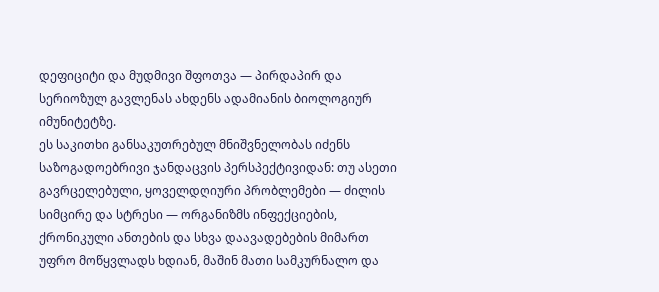დეფიციტი და მუდმივი შფოთვა — პირდაპირ და სერიოზულ გავლენას ახდენს ადამიანის ბიოლოგიურ იმუნიტეტზე.
ეს საკითხი განსაკუთრებულ მნიშვნელობას იძენს საზოგადოებრივი ჯანდაცვის პერსპექტივიდან: თუ ასეთი გავრცელებული, ყოველდღიური პრობლემები — ძილის სიმცირე და სტრესი — ორგანიზმს ინფექციების, ქრონიკული ანთების და სხვა დაავადებების მიმართ უფრო მოწყვლადს ხდიან, მაშინ მათი სამკურნალო და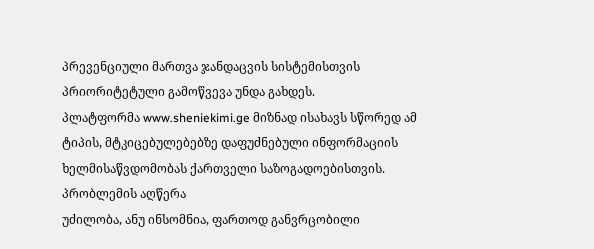პრევენციული მართვა ჯანდაცვის სისტემისთვის პრიორიტეტული გამოწვევა უნდა გახდეს.
პლატფორმა www.sheniekimi.ge მიზნად ისახავს სწორედ ამ ტიპის, მტკიცებულებებზე დაფუძნებული ინფორმაციის ხელმისაწვდომობას ქართველი საზოგადოებისთვის.
პრობლემის აღწერა
უძილობა, ანუ ინსომნია, ფართოდ განვრცობილი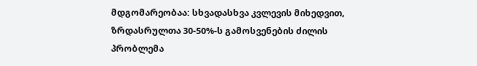მდგომარეობაა: სხვადასხვა კვლევის მიხედვით, ზრდასრულთა 30-50%-ს გამოსვენების ძილის პრობლემა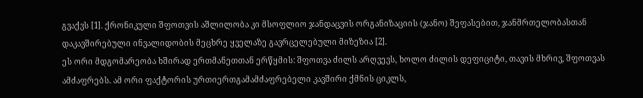გვაქვს [1]. ქრონიკული შფოთვის აშლილობა კი მსოფლიო ჯანდაცვის ორგანიზაციის (ჯანო) შეფასებით, ჯანმრთელობასთან დაკავშირებული ინვალიდობის მეცხრე ყველაზე გავრცელებული მიზეზია [2].
ეს ორი მდგომარეობა ხშირად ერთმანეთთან ერწყმის: შფოთვა ძილს არღვევს, ხოლო ძილის დეფიციტი, თავის მხრივ, შფოთვას ამძაფრებს. ამ ორი ფაქტორის ურთიერთგამამძაფრებელი კავშირი ქმნის ციკლს,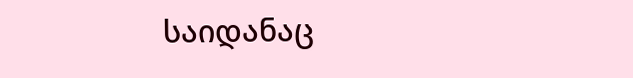საიდანაც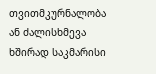თვითმკურნალობა ან ძალისხმევა ხშირად საკმარისი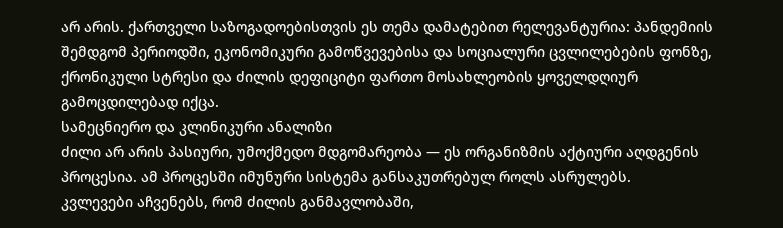არ არის. ქართველი საზოგადოებისთვის ეს თემა დამატებით რელევანტურია: პანდემიის შემდგომ პერიოდში, ეკონომიკური გამოწვევებისა და სოციალური ცვლილებების ფონზე, ქრონიკული სტრესი და ძილის დეფიციტი ფართო მოსახლეობის ყოველდღიურ გამოცდილებად იქცა.
სამეცნიერო და კლინიკური ანალიზი
ძილი არ არის პასიური, უმოქმედო მდგომარეობა — ეს ორგანიზმის აქტიური აღდგენის პროცესია. ამ პროცესში იმუნური სისტემა განსაკუთრებულ როლს ასრულებს.
კვლევები აჩვენებს, რომ ძილის განმავლობაში,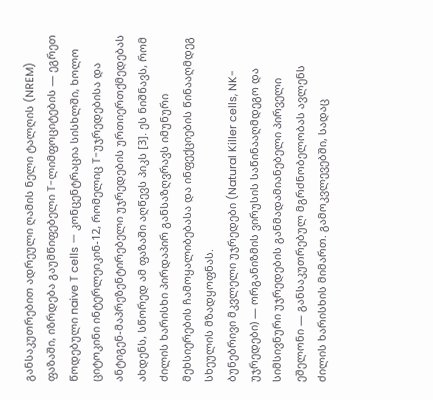განსაკუთრებით ადრეული ღამის ნელი ტალღის (NREM) ფაზაში, იზრდება გაუმწიფებელი T-ლიმფოციტების — ეგრეთ წოდებული naive T cells — კონცენტრაცია სისხლში, ხოლო ციტოკინი ინტერლეიკინ-12, რომელიც T-უჯრედებისა და ანტიგენ-მაპრეზენტირებელი უჯრედების ურთიერთქმედებას ახდენს, სწორედ ამ ფაზაში აღწევს პიკს [3]. ეს ნიშნავს, რომ ძილის ხარისხი პირდაპირ განსაზღვრავს იმუნური მეხსიერების ჩამოყალიბებასა და ინფექციების წინააღმდეგ სხეულის მზადყოფნას.
ბუნებრივი მკვლელი უჯრედები (Natural Killer cells, NK-უჯრედები) — ორგანიზმის ვირუსის საწინააღმდეგო და სიმსივნური უჯრედების განმადამიანებელი პირველი ეშელონი — განსაკუთრებულ მგრძნობელობას ავლენს ძილის ხარისხის მიმართ. გამოკვლევებში, სადაც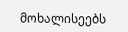მოხალისეებს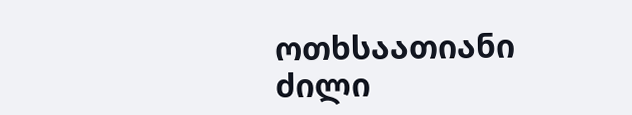ოთხსაათიანი ძილი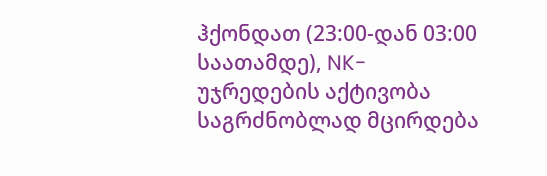ჰქონდათ (23:00-დან 03:00 საათამდე), NK-უჯრედების აქტივობა საგრძნობლად მცირდება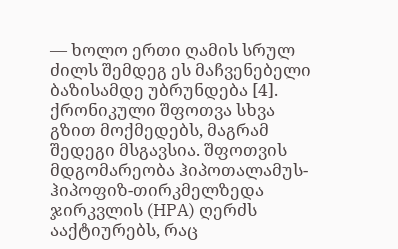— ხოლო ერთი ღამის სრულ ძილს შემდეგ ეს მაჩვენებელი ბაზისამდე უბრუნდება [4].
ქრონიკული შფოთვა სხვა გზით მოქმედებს, მაგრამ შედეგი მსგავსია. შფოთვის მდგომარეობა ჰიპოთალამუს-ჰიპოფიზ-თირკმელზედა ჯირკვლის (HPA) ღერძს ააქტიურებს, რაც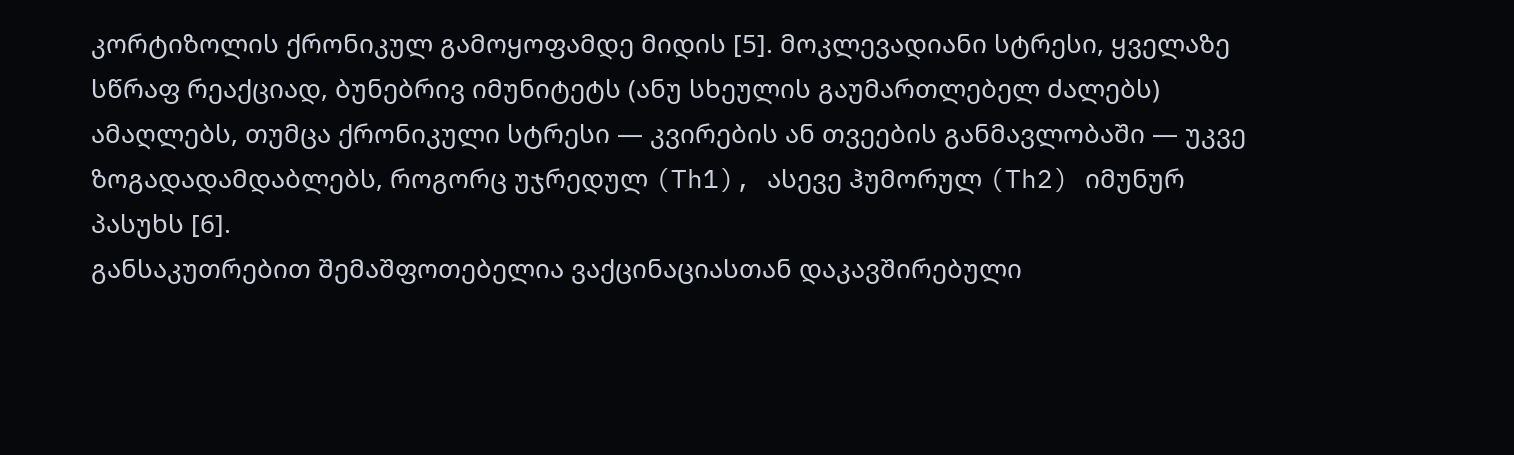კორტიზოლის ქრონიკულ გამოყოფამდე მიდის [5]. მოკლევადიანი სტრესი, ყველაზე სწრაფ რეაქციად, ბუნებრივ იმუნიტეტს (ანუ სხეულის გაუმართლებელ ძალებს) ამაღლებს, თუმცა ქრონიკული სტრესი — კვირების ან თვეების განმავლობაში — უკვე ზოგადადამდაბლებს, როგორც უჯრედულ (Th1), ასევე ჰუმორულ (Th2) იმუნურ პასუხს [6].
განსაკუთრებით შემაშფოთებელია ვაქცინაციასთან დაკავშირებული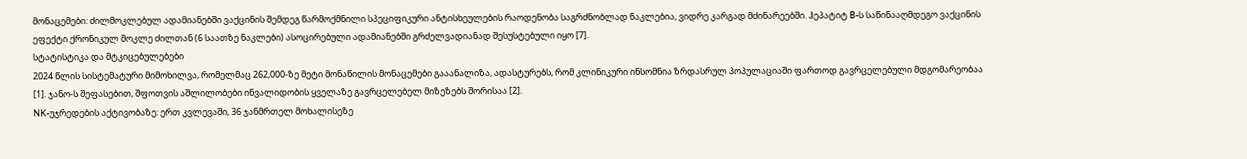მონაცემები: ძილმოკლებულ ადამიანებში ვაქცინის შემდეგ წარმოქმნილი სპეციფიკური ანტისხეულების რაოდენობა საგრძნობლად ნაკლებია, ვიდრე კარგად მძინარეებში. ჰეპატიტ B-ს საწინააღმდეგო ვაქცინის ეფექტი ქრონიკულ მოკლე ძილთან (6 საათზე ნაკლები) ასოცირებული ადამიანებში გრძელვადიანად შესუსტებული იყო [7].
სტატისტიკა და მტკიცებულებები
2024 წლის სისტემატური მიმოხილვა, რომელმაც 262,000-ზე მეტი მონაწილის მონაცემები გააანალიზა, ადასტურებს, რომ კლინიკური ინსომნია ზრდასრულ პოპულაციაში ფართოდ გავრცელებული მდგომარეობაა [1]. ჯანო-ს შეფასებით, შფოთვის აშლილობები ინვალიდობის ყველაზე გავრცელებელ მიზეზებს შორისაა [2].
NK-უჯრედების აქტივობაზე: ერთ კვლევაში, 36 ჯანმრთელ მოხალისეზე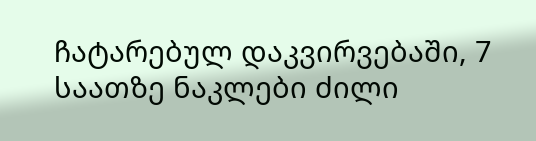ჩატარებულ დაკვირვებაში, 7 საათზე ნაკლები ძილი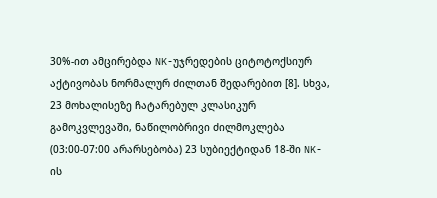30%-ით ამცირებდა NK-უჯრედების ციტოტოქსიურ აქტივობას ნორმალურ ძილთან შედარებით [8]. სხვა, 23 მოხალისეზე ჩატარებულ კლასიკურ გამოკვლევაში, ნაწილობრივი ძილმოკლება (03:00-07:00 არარსებობა) 23 სუბიექტიდან 18-ში NK-ის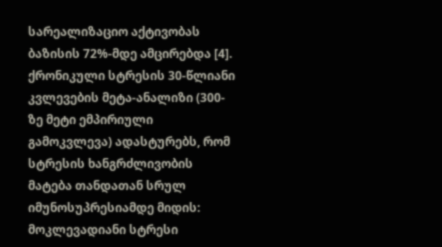სარეალიზაციო აქტივობას ბაზისის 72%-მდე ამცირებდა [4].
ქრონიკული სტრესის 30-წლიანი კვლევების მეტა-ანალიზი (300-ზე მეტი ემპირიული გამოკვლევა) ადასტურებს, რომ სტრესის ხანგრძლივობის მატება თანდათან სრულ იმუნოსუპრესიამდე მიდის: მოკლევადიანი სტრესი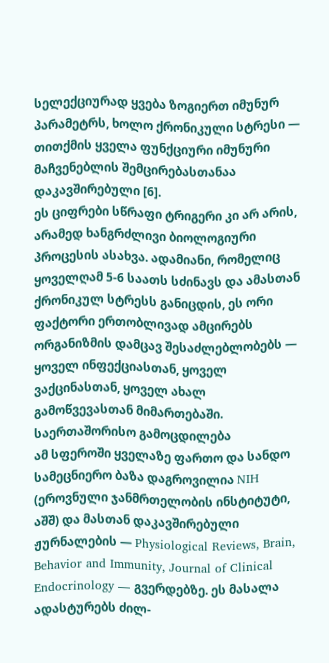სელექციურად ყვება ზოგიერთ იმუნურ პარამეტრს, ხოლო ქრონიკული სტრესი — თითქმის ყველა ფუნქციური იმუნური მაჩვენებლის შემცირებასთანაა დაკავშირებული [6].
ეს ციფრები სწრაფი ტრიგერი კი არ არის, არამედ ხანგრძლივი ბიოლოგიური პროცესის ასახვა. ადამიანი, რომელიც ყოველღამ 5-6 საათს სძინავს და ამასთან ქრონიკულ სტრესს განიცდის, ეს ორი ფაქტორი ერთობლივად ამცირებს ორგანიზმის დამცავ შესაძლებლობებს — ყოველ ინფექციასთან, ყოველ ვაქცინასთან, ყოველ ახალ გამოწვევასთან მიმართებაში.
საერთაშორისო გამოცდილება
ამ სფეროში ყველაზე ფართო და სანდო სამეცნიერო ბაზა დაგროვილია NIH (ეროვნული ჯანმრთელობის ინსტიტუტი, აშშ) და მასთან დაკავშირებული ჟურნალების — Physiological Reviews, Brain, Behavior and Immunity, Journal of Clinical Endocrinology — გვერდებზე. ეს მასალა ადასტურებს ძილ-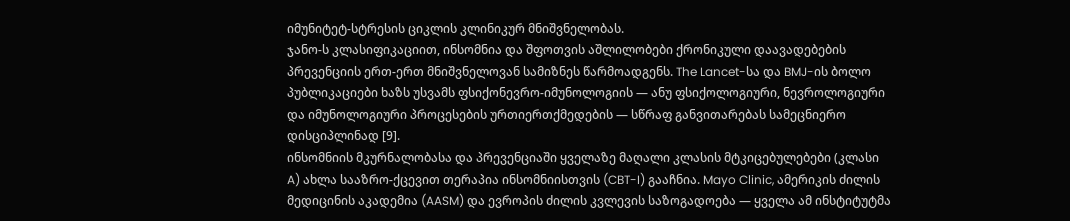იმუნიტეტ-სტრესის ციკლის კლინიკურ მნიშვნელობას.
ჯანო-ს კლასიფიკაციით, ინსომნია და შფოთვის აშლილობები ქრონიკული დაავადებების პრევენციის ერთ-ერთ მნიშვნელოვან სამიზნეს წარმოადგენს. The Lancet-სა და BMJ-ის ბოლო პუბლიკაციები ხაზს უსვამს ფსიქონევრო-იმუნოლოგიის — ანუ ფსიქოლოგიური, ნევროლოგიური და იმუნოლოგიური პროცესების ურთიერთქმედების — სწრაფ განვითარებას სამეცნიერო დისციპლინად [9].
ინსომნიის მკურნალობასა და პრევენციაში ყველაზე მაღალი კლასის მტკიცებულებები (კლასი A) ახლა სააზრო-ქცევით თერაპია ინსომნიისთვის (CBT-I) გააჩნია. Mayo Clinic, ამერიკის ძილის მედიცინის აკადემია (AASM) და ევროპის ძილის კვლევის საზოგადოება — ყველა ამ ინსტიტუტმა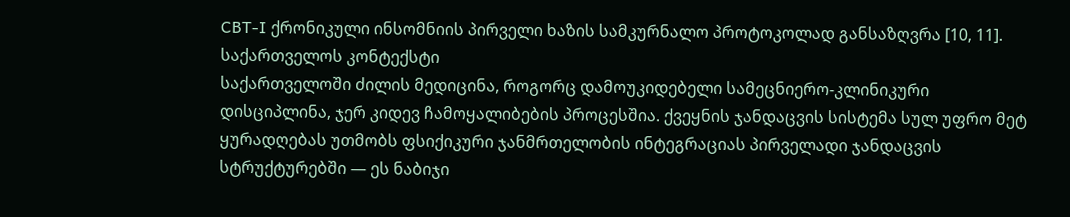CBT-I ქრონიკული ინსომნიის პირველი ხაზის სამკურნალო პროტოკოლად განსაზღვრა [10, 11].
საქართველოს კონტექსტი
საქართველოში ძილის მედიცინა, როგორც დამოუკიდებელი სამეცნიერო-კლინიკური დისციპლინა, ჯერ კიდევ ჩამოყალიბების პროცესშია. ქვეყნის ჯანდაცვის სისტემა სულ უფრო მეტ ყურადღებას უთმობს ფსიქიკური ჯანმრთელობის ინტეგრაციას პირველადი ჯანდაცვის სტრუქტურებში — ეს ნაბიჯი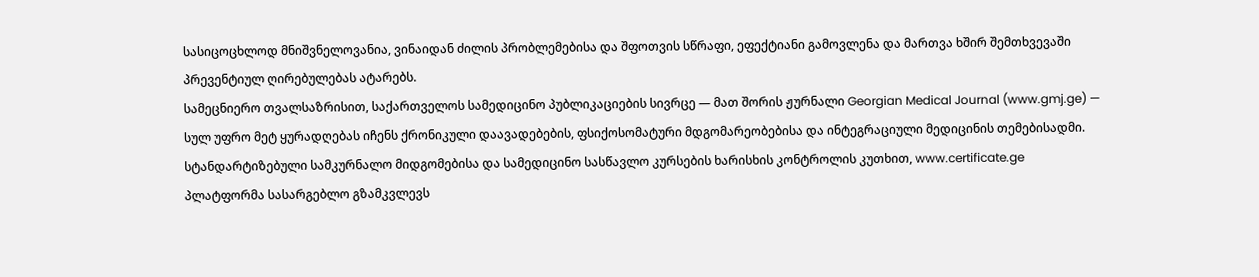სასიცოცხლოდ მნიშვნელოვანია, ვინაიდან ძილის პრობლემებისა და შფოთვის სწრაფი, ეფექტიანი გამოვლენა და მართვა ხშირ შემთხვევაში პრევენტიულ ღირებულებას ატარებს.
სამეცნიერო თვალსაზრისით, საქართველოს სამედიცინო პუბლიკაციების სივრცე — მათ შორის ჟურნალი Georgian Medical Journal (www.gmj.ge) — სულ უფრო მეტ ყურადღებას იჩენს ქრონიკული დაავადებების, ფსიქოსომატური მდგომარეობებისა და ინტეგრაციული მედიცინის თემებისადმი.
სტანდარტიზებული სამკურნალო მიდგომებისა და სამედიცინო სასწავლო კურსების ხარისხის კონტროლის კუთხით, www.certificate.ge პლატფორმა სასარგებლო გზამკვლევს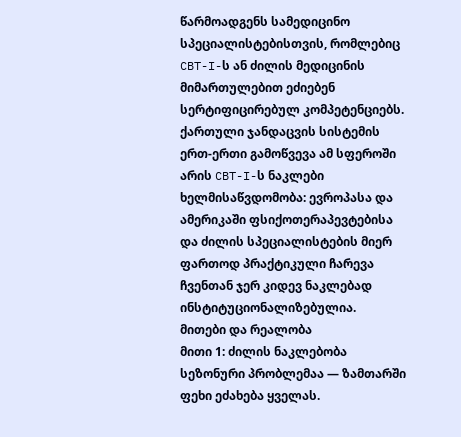წარმოადგენს სამედიცინო სპეციალისტებისთვის, რომლებიც CBT-I-ს ან ძილის მედიცინის მიმართულებით ეძიებენ სერტიფიცირებულ კომპეტენციებს.
ქართული ჯანდაცვის სისტემის ერთ-ერთი გამოწვევა ამ სფეროში არის CBT-I-ს ნაკლები ხელმისაწვდომობა: ევროპასა და ამერიკაში ფსიქოთერაპევტებისა და ძილის სპეციალისტების მიერ ფართოდ პრაქტიკული ჩარევა ჩვენთან ჯერ კიდევ ნაკლებად ინსტიტუციონალიზებულია.
მითები და რეალობა
მითი 1: ძილის ნაკლებობა სეზონური პრობლემაა — ზამთარში ფეხი ეძახება ყველას.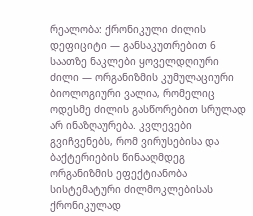რეალობა: ქრონიკული ძილის დეფიციტი — განსაკუთრებით 6 საათზე ნაკლები ყოველდღიური ძილი — ორგანიზმის კუმულაციური ბიოლოგიური ვალია, რომელიც ოდესმე ძილის გასწორებით სრულად არ ინაზღაურება. კვლევები გვიჩვენებს, რომ ვირუსებისა და ბაქტერიების წინააღმდეგ ორგანიზმის ეფექტიანობა სისტემატური ძილმოკლებისას ქრონიკულად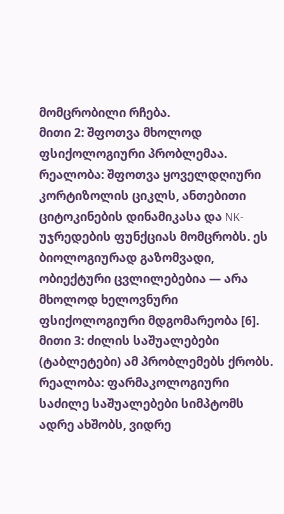მომცრობილი რჩება.
მითი 2: შფოთვა მხოლოდ ფსიქოლოგიური პრობლემაა.
რეალობა: შფოთვა ყოველდღიური კორტიზოლის ციკლს, ანთებითი ციტოკინების დინამიკასა და NK-უჯრედების ფუნქციას მომცრობს. ეს ბიოლოგიურად გაზომვადი, ობიექტური ცვლილებებია — არა მხოლოდ ხელოვნური ფსიქოლოგიური მდგომარეობა [6].
მითი 3: ძილის საშუალებები (ტაბლეტები) ამ პრობლემებს ქრობს.
რეალობა: ფარმაკოლოგიური საძილე საშუალებები სიმპტომს ადრე ახშობს, ვიდრე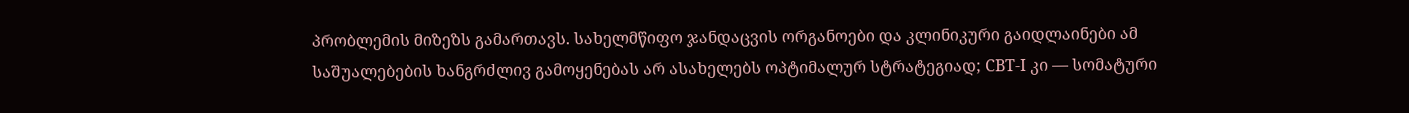პრობლემის მიზეზს გამართავს. სახელმწიფო ჯანდაცვის ორგანოები და კლინიკური გაიდლაინები ამ საშუალებების ხანგრძლივ გამოყენებას არ ასახელებს ოპტიმალურ სტრატეგიად; CBT-I კი — სომატური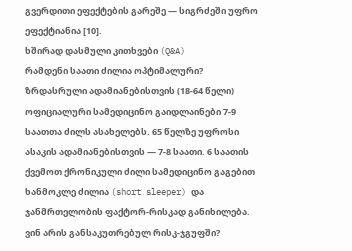გვერდითი ეფექტების გარეშე — სიგრძეში უფრო ეფექტიანია [10].
ხშირად დასმული კითხვები (Q&A)
რამდენი საათი ძილია ოპტიმალური?
ზრდასრული ადამიანებისთვის (18-64 წელი) ოფიციალური სამედიცინო გაიდლაინები 7-9 საათთა ძილს ასახელებს. 65 წელზე უფროსი ასაკის ადამიანებისთვის — 7-8 საათი. 6 საათის ქვემოთ ქრონიკული ძილი სამედიცინო გაგებით ხანმოკლე ძილია (short sleeper) და ჯანმრთელობის ფაქტორ-რისკად განიხილება.
ვინ არის განსაკუთრებულ რისკ-ჯგუფში?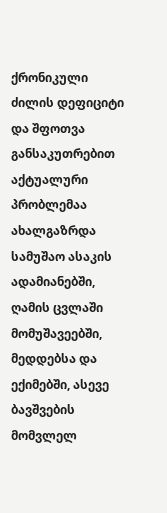ქრონიკული ძილის დეფიციტი და შფოთვა განსაკუთრებით აქტუალური პრობლემაა ახალგაზრდა სამუშაო ასაკის ადამიანებში, ღამის ცვლაში მომუშავეებში, მედდებსა და ექიმებში, ასევე ბავშვების მომვლელ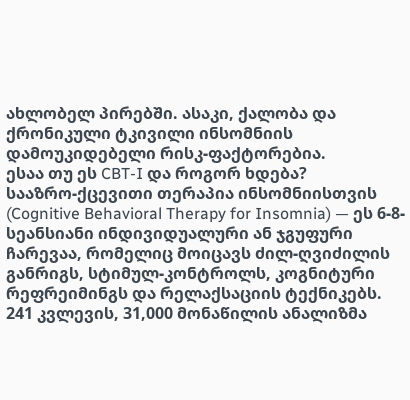ახლობელ პირებში. ასაკი, ქალობა და ქრონიკული ტკივილი ინსომნიის დამოუკიდებელი რისკ-ფაქტორებია.
ესაა თუ ეს CBT-I და როგორ ხდება?
სააზრო-ქცევითი თერაპია ინსომნიისთვის (Cognitive Behavioral Therapy for Insomnia) — ეს 6-8-სეანსიანი ინდივიდუალური ან ჯგუფური ჩარევაა, რომელიც მოიცავს ძილ-ღვიძილის განრიგს, სტიმულ-კონტროლს, კოგნიტური რეფრეიმინგს და რელაქსაციის ტექნიკებს. 241 კვლევის, 31,000 მონაწილის ანალიზმა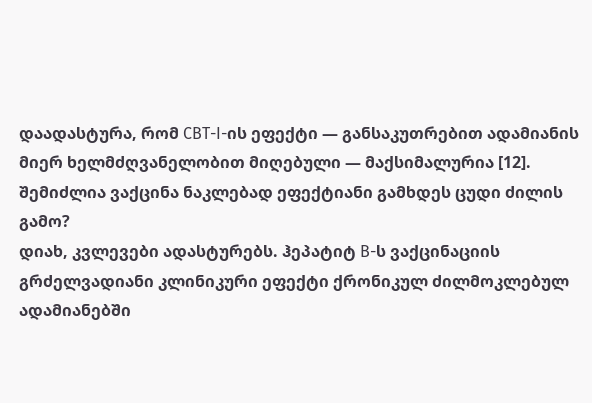დაადასტურა, რომ CBT-I-ის ეფექტი — განსაკუთრებით ადამიანის მიერ ხელმძღვანელობით მიღებული — მაქსიმალურია [12].
შემიძლია ვაქცინა ნაკლებად ეფექტიანი გამხდეს ცუდი ძილის გამო?
დიახ, კვლევები ადასტურებს. ჰეპატიტ B-ს ვაქცინაციის გრძელვადიანი კლინიკური ეფექტი ქრონიკულ ძილმოკლებულ ადამიანებში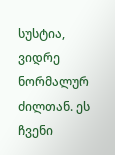სუსტია, ვიდრე ნორმალურ ძილთან. ეს ჩვენი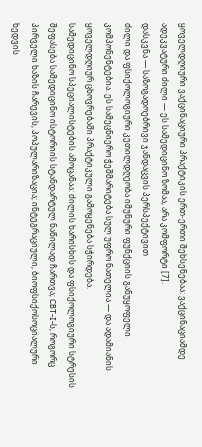ყოველდღიური ვაქცინაციური პრაქტიკის ერთ-ერთი შეხსენებაა: ვაქცინაციამდე ადეკვატური ძილი — ეს სამედიცინო ზომაა, არა კომფორტი [7].
დასკვნა — საზოგადოებრივი ჯანდაცვის პერსპექტივით
ძილი და ფსიქოლოგიური კეთილდღეობა იმუნური ფუნქციის განუყოფელი კომპონენტებია. ეს სამეცნიერო ჭეშმარიტება სულ უფრო ნათელია — და ადამიანის ყოველდღიურ ცხოვრებაში პრაქტიკული გამოყენება სჭირდება.
სამედიცინო სპეციალისტების ამოცანაა: ძილის ხარისხის და ფსიქოლოგიური სტრესის შეფასება სამედიცინო ისტორიის სტანდარტულ ნაწილად ჩართვა; CBT-I-ს, როგორც პირველი ხაზის ჩარევის, პოპულარიზაცია; ინტეგრაციული, ბიოფსიქოსოციალური ხედვის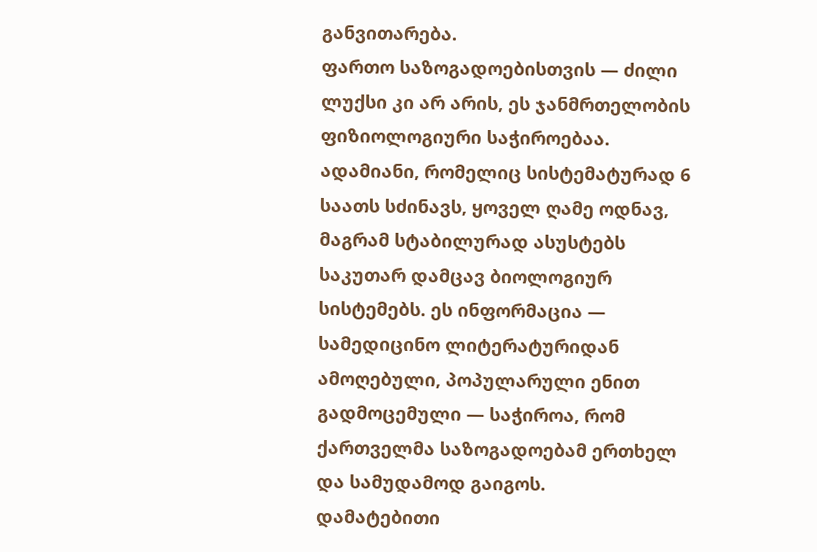განვითარება.
ფართო საზოგადოებისთვის — ძილი ლუქსი კი არ არის, ეს ჯანმრთელობის ფიზიოლოგიური საჭიროებაა. ადამიანი, რომელიც სისტემატურად 6 საათს სძინავს, ყოველ ღამე ოდნავ, მაგრამ სტაბილურად ასუსტებს საკუთარ დამცავ ბიოლოგიურ სისტემებს. ეს ინფორმაცია — სამედიცინო ლიტერატურიდან ამოღებული, პოპულარული ენით გადმოცემული — საჭიროა, რომ ქართველმა საზოგადოებამ ერთხელ და სამუდამოდ გაიგოს.
დამატებითი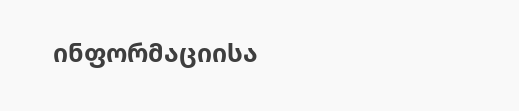ინფორმაციისა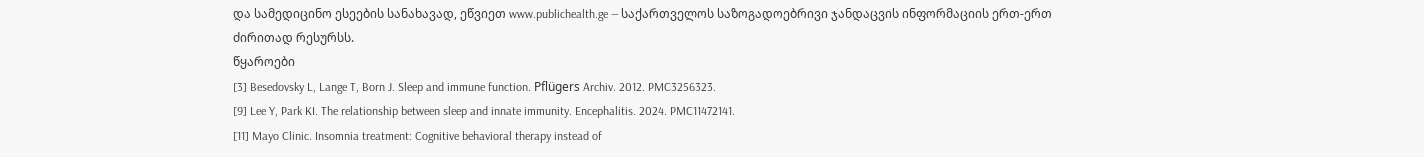და სამედიცინო ესეების სანახავად, ეწვიეთ www.publichealth.ge — საქართველოს საზოგადოებრივი ჯანდაცვის ინფორმაციის ერთ-ერთ ძირითად რესურსს.
წყაროები
[3] Besedovsky L, Lange T, Born J. Sleep and immune function. Pflügers Archiv. 2012. PMC3256323.
[9] Lee Y, Park KI. The relationship between sleep and innate immunity. Encephalitis. 2024. PMC11472141.
[11] Mayo Clinic. Insomnia treatment: Cognitive behavioral therapy instead of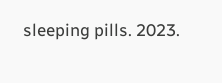sleeping pills. 2023.